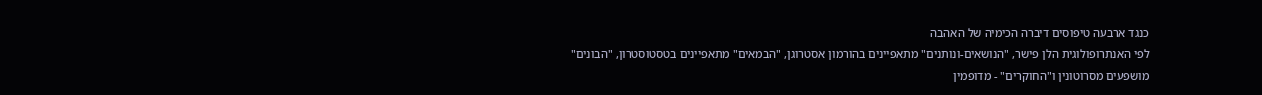כנגד ארבעה טיפוסים דיברה הכימיה של האהבה
לפי האנתרופולוגית הלן פישר, "הנושאים-ונותנים" מתאפיינים בהורמון אסטרוגן, "הבמאים" מתאפיינים בטסטוסטרון, "הבונים" מושפעים מסרוטונין ו"החוקרים" - מדופמין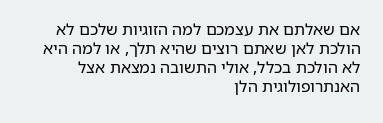אם שאלתם את עצמכם למה הזוגיות שלכם לא הולכת לאן שאתם רוצים שהיא תלך, או למה היא לא הולכת בכלל, אולי התשובה נמצאת אצל האנתרופולוגית הלן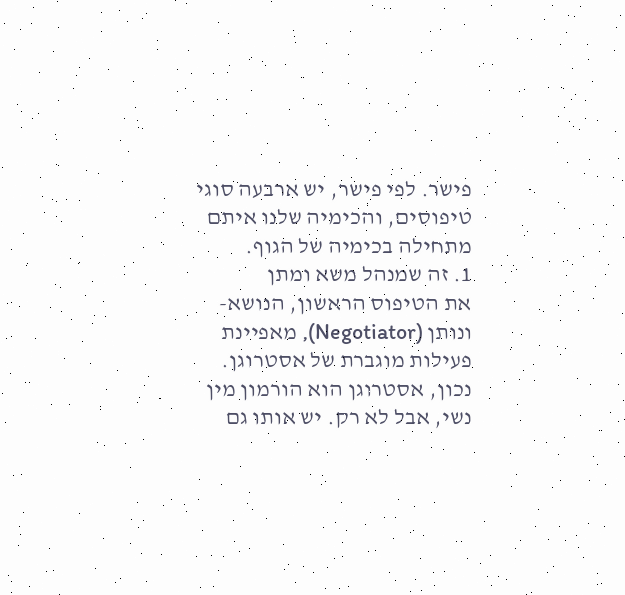פישר. לפי פישר, יש ארבעה סוגי טיפוסים, והכימיה שלנו איתם מתחילה בכימיה של הגוף.
1. זה שמנהל משא ומתן
את הטיפוס הראשון, הנושא-ונותן (Negotiator), מאפיינת פעילות מוגברת של אסטרוגן. נכון, אסטרוגן הוא הורמון מין נשי, אבל לא רק. יש אותו גם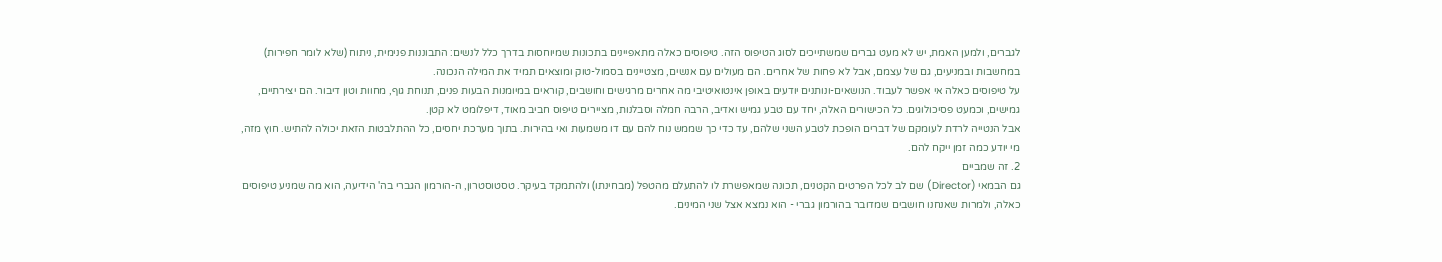לגברים, ולמען האמת, יש לא מעט גברים שמשתייכים לסוג הטיפוס הזה. טיפוסים כאלה מתאפיינים בתכונות שמיוחסות בדרך כלל לנשים: התבוננות פנימית, ניתוח (שלא לומר חפירות) במחשבות ובמניעים, גם של עצמם, אבל לא פחות של אחרים. הם מעולים עם אנשים, מצטיינים בסמול-טוק ומוצאים תמיד את המילה הנכונה.
על טיפוסים כאלה אי אפשר לעבוד. הנושאים-ונותנים יודעים באופן אינטואיטיבי מה אחרים מרגישים וחושבים, קוראים במיומנות הבעות פנים, תנוחת גוף, מחוות וטון דיבור. הם יצירתיים, גמישים, וכמעט פסיכולוגים. כל הכישורים האלה, יחד עם טבע גמיש ואדיב, הרבה חמלה וסבלנות, מציירים טיפוס חביב מאוד, דיפלומט לא קטן.
אבל הנטייה לרדת לעומקם של דברים הופכת לטבע השני שלהם, עד כדי כך שממש נוח להם עם דו משמעות ואי בהירות. בתוך מערכת יחסים, כל ההתלבטות הזאת יכולה להתיש. חוץ מזה, מי יודע כמה זמן ייקח להם.
2. זה שמביים
גם הבמאי (Director) שם לב לכל הפרטים הקטנים, תכונה שמאפשרת לו להתעלם מהטפל (מבחינתו) ולהתמקד בעיקר. טסטוסטרון, ה-הורמון הגברי בה' הידיעה, הוא מה שמניע טיפוסים כאלה, ולמרות שאנחנו חושבים שמדובר בהורמון גברי - הוא נמצא אצל שני המינים.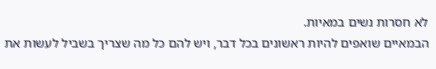לא חסרות נשים במאיות.
הבמאיים שואפים להיות ראשונים בכל דבר, ויש להם כל מה שצריך בשביל לעשות את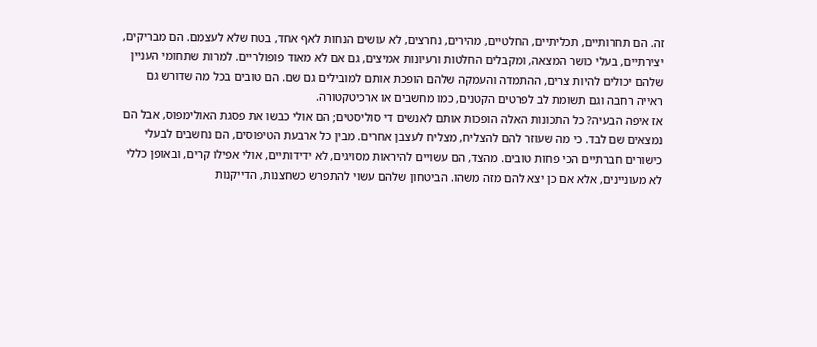זה. הם תחרותיים, תכליתיים, החלטיים, מהירים, נחרצים, לא עושים הנחות לאף אחד, בטח שלא לעצמם. הם מבריקים, יצירתיים, בעלי כושר המצאה, ומקבלים החלטות ורעיונות אמיצים, גם אם לא מאוד פופולריים. למרות שתחומי העניין שלהם יכולים להיות צרים, ההתמדה והעמקה שלהם הופכת אותם למובילים גם שם. הם טובים בכל מה שדורש גם ראייה רחבה וגם תשומת לב לפרטים הקטנים, כמו מחשבים או ארכיטקטורה.
אז איפה הבעיה? כל התכונות האלה הופכות אותם לאנשים די סוליסטים; הם אולי כבשו את פסגת האולימפוס, אבל הם נמצאים שם לבד. כי מה שעוזר להם להצליח, מצליח לעצבן אחרים. מבין כל ארבעת הטיפוסים, הם נחשבים לבעלי כישורים חברתיים הכי פחות טובים. מהצד, הם עשויים להיראות מסויגים, לא ידידותיים, אולי אפילו קרים, ובאופן כללי לא מעוניינים, אלא אם כן יצא להם מזה משהו. הביטחון שלהם עשוי להתפרש כשחצנות, הדייקנות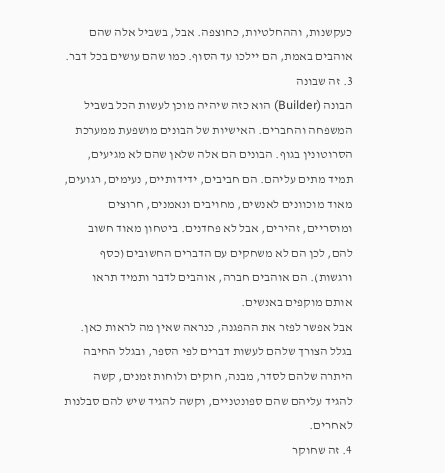כעקשנות, וההחלטיות, כחוצפה. אבל, בשביל אלה שהם אוהבים באמת, הם יילכו עד הסוף. כמו שהם עושים בכל דבר.
3. זה שבונה
הבונה (Builder) הוא כזה שיהיה מוכן לעשות הכל בשביל המשפחה והחברים. האישיות של הבונים מושפעת ממערכת הסרוטונין בגוף. הבונים הם אלה שלאן שהם לא מגיעים, תמיד מתים עליהם. הם חביבים, ידידותיים, נעימים, רגועים, מאוד מוכוונים לאנשים, מחויבים ונאמנים, חרוצים ומוסריים, זהירים, אבל לא פחדנים. ביטחון מאוד חשוב להם, לכן הם לא משחקים עם הדברים החשובים (כסף ורגשות). הם אוהבים חברה, אוהבים לדבר ותמיד תראו אותם מוקפים באנשים.
אבל אפשר לפזר את ההפגנה, כנראה שאין מה לראות כאן. בגלל הצורך שלהם לעשות דברים לפי הספר, ובגלל החיבה היתרה שלהם לסדר, מבנה, חוקים ולוחות זמנים, קשה להגיד עליהם שהם ספונטניים, וקשה להגיד שיש להם סבלנות לאחרים.
4. זה שחוקר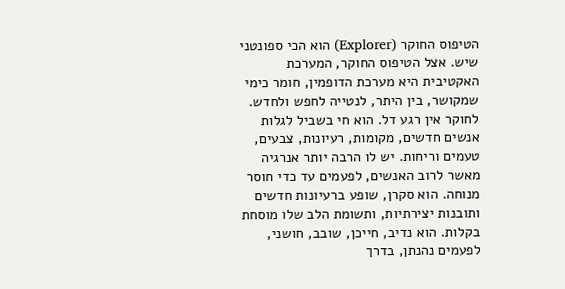הטיפוס החוקר (Explorer) הוא הכי ספונטני שיש. אצל הטיפוס החוקר, המערכת האקטיבית היא מערכת הדופמין, חומר כימי שמקושר, בין היתר, לנטייה לחפש ולחדש. לחוקר אין רגע דל. הוא חי בשביל לגלות אנשים חדשים, מקומות, רעיונות, צבעים, טעמים וריחות. יש לו הרבה יותר אנרגיה מאשר לרוב האנשים, לפעמים עד כדי חוסר מנוחה. הוא סקרן, שופע ברעיונות חדשים ותובנות יצירתיות, ותשומת הלב שלו מוסחת בקלות. הוא נדיב, חייכן, שובב, חושני, לפעמים נהנתן, בדרך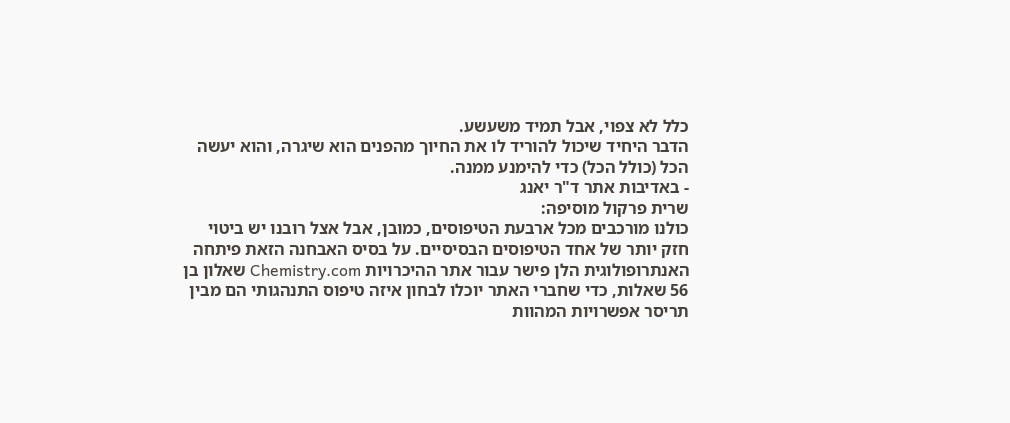כלל לא צפוי, אבל תמיד משעשע.
הדבר היחיד שיכול להוריד לו את החיוך מהפנים הוא שיגרה, והוא יעשה הכל (כולל הכל) כדי להימנע ממנה.
- באדיבות אתר ד"ר יאנג
שרית פרקול מוסיפה:
כולנו מורכבים מכל ארבעת הטיפוסים, כמובן, אבל אצל רובנו יש ביטוי חזק יותר של אחד הטיפוסים הבסיסיים. על בסיס האבחנה הזאת פיתחה האנתרופולוגית הלן פישר עבור אתר ההיכרויות Chemistry.com שאלון בן 56 שאלות, כדי שחברי האתר יוכלו לבחון איזה טיפוס התנהגותי הם מבין תריסר אפשרויות המהוות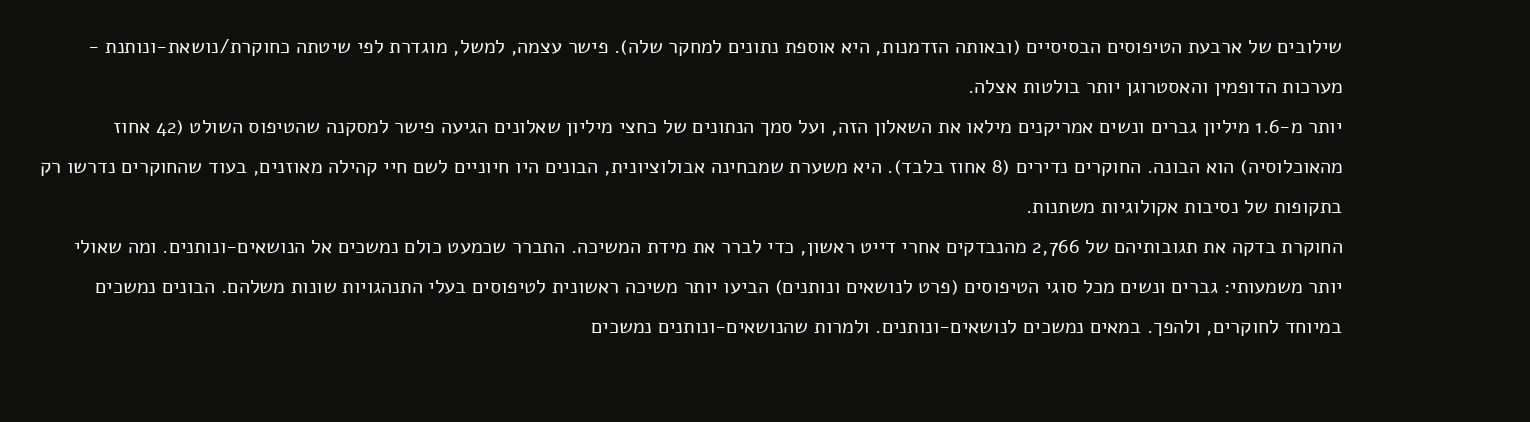שילובים של ארבעת הטיפוסים הבסיסיים (ובאותה הזדמנות, היא אוספת נתונים למחקר שלה). פישר עצמה, למשל, מוגדרת לפי שיטתה כחוקרת/נושאת-ונותנת - מערכות הדופמין והאסטרוגן יותר בולטות אצלה.
יותר מ-1.6 מיליון גברים ונשים אמריקנים מילאו את השאלון הזה, ועל סמך הנתונים של כחצי מיליון שאלונים הגיעה פישר למסקנה שהטיפוס השולט (42 אחוז מהאוכלוסיה) הוא הבונה. החוקרים נדירים (8 אחוז בלבד). היא משערת שמבחינה אבולוציונית, הבונים היו חיוניים לשם חיי קהילה מאוזנים, בעוד שהחוקרים נדרשו רק בתקופות של נסיבות אקולוגיות משתנות.
החוקרת בדקה את תגובותיהם של 2,766 מהנבדקים אחרי דייט ראשון, כדי לברר את מידת המשיכה. התברר שכמעט כולם נמשכים אל הנושאים-ונותנים. ומה שאולי יותר משמעותי: גברים ונשים מכל סוגי הטיפוסים (פרט לנושאים ונותנים) הביעו יותר משיכה ראשונית לטיפוסים בעלי התנהגויות שונות משלהם. הבונים נמשכים במיוחד לחוקרים, ולהפך. במאים נמשכים לנושאים-ונותנים. ולמרות שהנושאים-ונותנים נמשכים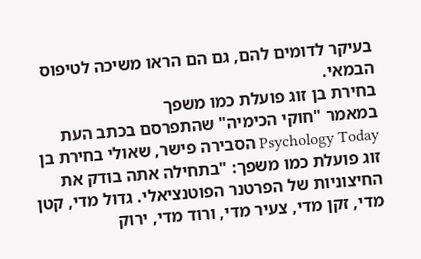בעיקר לדומים להם, גם הם הראו משיכה לטיפוס הבמאי.
בחירת בן זוג פועלת כמו משפך
במאמר "חוקי הכימיה" שהתפרסם בכתב העת Psychology Today הסבירה פישר, שאולי בחירת בן זוג פועלת כמו משפך: "בתחילה אתה בודק את החיצוניות של הפרטנר הפוטנציאלי. גדול מדי, קטן מדי, זקן מדי, צעיר מדי, ורוד מדי, ירוק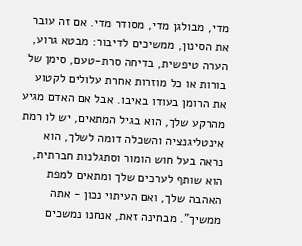מדי, מבולגן מדי, מסודר מדי. אם זה עובר את הסינון, ממשיכים לדיבור: מבטא גרוע, הערה טיפשית, בדיחה סרת-טעם, סימן של בורות או כל מוזרות אחרת עלולים לקטוע את הרומן בעודו באיבו. אבל אם האדם מגיע מהרקע שלך, הוא בגיל המתאים, יש לו רמת אינטליגנציה והשכלה דומה לשלך, הוא נראה בעל חוש הומור וסתגלנות חברתית, הוא שותף לערכים שלך ומתאים למפת האהבה שלך, ואם העיתוי נכון - אתה ממשיך". מבחינה זאת, אנחנו נמשכים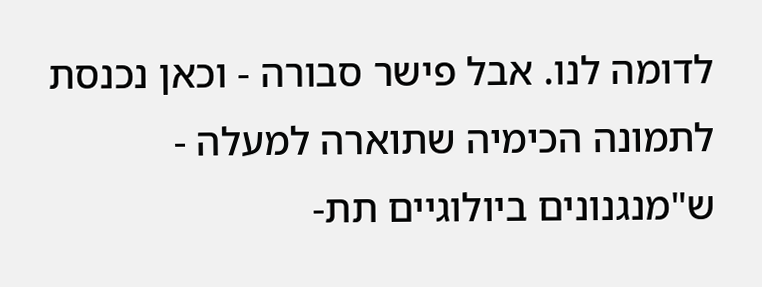לדומה לנו. אבל פישר סבורה - וכאן נכנסת לתמונה הכימיה שתוארה למעלה - ש"מנגנונים ביולוגיים תת-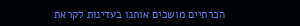הכרתיים מושכים אותנו בעדינות לקראת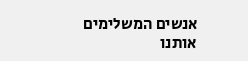אנשים המשלימים אותנו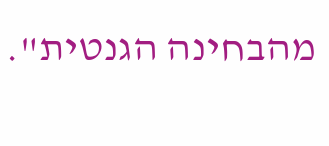מהבחינה הגנטית".